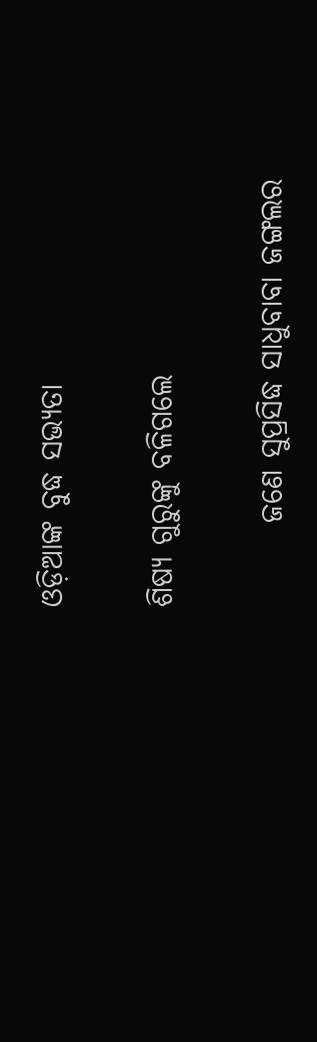ଓଡ଼ିଆଙ୍କ ବୁଦ୍ଧ ସଭ୍ୟତା

ଶିଷ୍ୟ ଗୁରୁଙ୍କୁ ବଳିଗଲେ

       ଜଣେ ସୁପ୍ରସିଦ୍ଧ ସାଧୁବାବା ଜଙ୍ଗଲର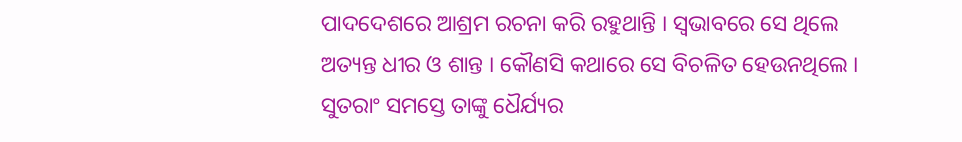ପାଦଦେଶରେ ଆଶ୍ରମ ରଚନା କରି ରହୁଥାନ୍ତି । ସ୍ୱଭାବରେ ସେ ଥିଲେ ଅତ୍ୟନ୍ତ ଧୀର ଓ ଶାନ୍ତ । କୌଣସି କଥାରେ ସେ ବିଚଳିତ ହେଉନଥିଲେ । ସୁତରାଂ ସମସ୍ତେ ତାଙ୍କୁ ଧୈର୍ଯ୍ୟର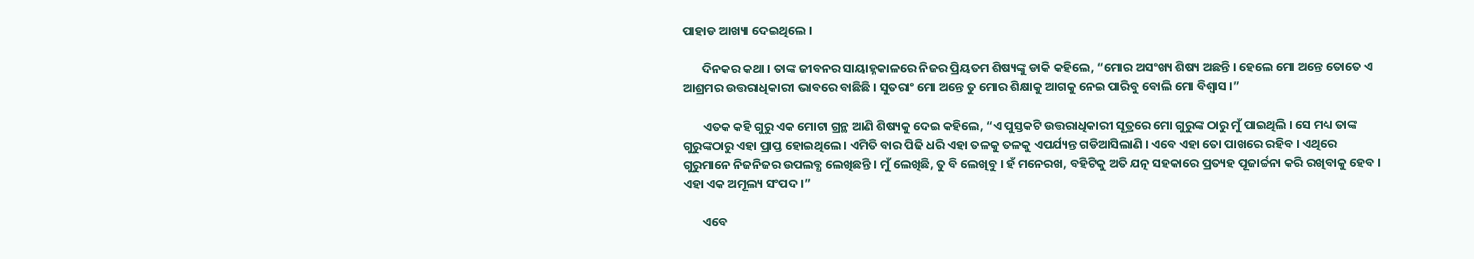ପାହାଡ ଆଖ୍ୟା ଦେଇଥିଲେ ।

       ଦିନକର କଥା । ତାଙ୍କ ଜୀବନର ସାୟାହ୍ନକାଳରେ ନିଜର ପ୍ରିୟତମ ଶିଷ୍ୟଙ୍କୁ ଡାକି କହିଲେ, “ମୋର ଅସଂଖ୍ୟ ଶିଷ୍ୟ ଅଛନ୍ତି । ହେଲେ ମୋ ଅନ୍ତେ ତୋତେ ଏ ଆଶ୍ରମର ଉତ୍ତରାଧିକାରୀ ଭାବରେ ବାଛିଛି । ସୁତରାଂ ମୋ ଅନ୍ତେ ତୁ ମୋର ଶିକ୍ଷାକୁ ଆଗକୁ ନେଇ ପାରିବୁ ବୋଲି ମୋ ବିଶ୍ୱାସ ।”

       ଏତକ କହି ଗୁରୁ ଏକ ମୋଟା ଗ୍ରନ୍ଥ ଆଣି ଶିଷ୍ୟକୁ ଦେଇ କହିଲେ, “ଏ ପୁସ୍ତକଟି ଉତ୍ତରାଧିକାରୀ ସୂତ୍ରରେ ମୋ ଗୁରୁଙ୍କ ଠାରୁ ମୁଁ ପାଇଥିଲି । ସେ ମଧ୍ୟ ତାଙ୍କ ଗୁରୁଙ୍କଠାରୁ ଏହା ପ୍ରାପ୍ତ ହୋଇଥିଲେ । ଏମିତି ବାର ପିଢି ଧରି ଏହା ତଳକୁ ତଳକୁ ଏପର୍ଯ୍ୟନ୍ତ ଗଡିଆସିଲାଣି । ଏବେ ଏହା ତୋ ପାଖରେ ରହିବ । ଏଥିରେ ଗୁରୁମାନେ ନିଜନିଜର ଉପଲବ୍ଧ ଲେଖିଛନ୍ତି । ମୁଁ ଲେଖିଛି, ତୁ ବି ଲେଖିବୁ । ହଁ ମନେରଖ, ବହିଟିକୁ ଅତି ଯତ୍ନ ସହକାରେ ପ୍ରତ୍ୟହ ପୂଜାର୍ଚ୍ଚନା କରି ରଖିବାକୁ ହେବ । ଏହା ଏକ ଅମୂଲ୍ୟ ସଂପଦ ।”

       ଏବେ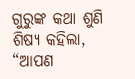ଗୁରୁଙ୍କ କଥା ଶୁଣି ଶିଷ୍ୟ କହିଲା, “ଆପଣ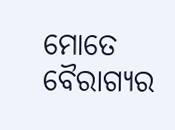ମୋତେ ବୈରାଗ୍ୟର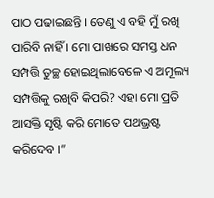ପାଠ ପଢାଇଛନ୍ତି । ତେଣୁ ଏ ବହି ମୁଁ ରଖି ପାରିବି ନାହିଁ । ମୋ ପାଖରେ ସମସ୍ତ ଧନ ସମ୍ପତ୍ତି ତୁଚ୍ଛ ହୋଇଥିଲାବେଳେ ଏ ଅମୂଲ୍ୟ ସମ୍ପତ୍ତିକୁ ରଖିବି କିପରି? ଏହା ମୋ ପ୍ରତି ଆସକ୍ତି ସୃଷ୍ଟି କରି ମୋତେ ପଥଭ୍ରଷ୍ଟ କରିଦେବ ।”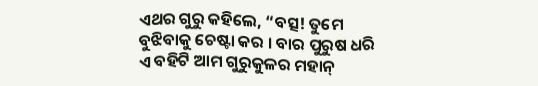ଏଥର ଗୁରୁ କହିଲେ, “ବତ୍ସ! ତୁମେ ବୁଝିବାକୁ ଚେଷ୍ଟା କର । ବାର ପୁରୁଷ ଧରି ଏ ବହିଟି ଆମ ଗୁରୁକୁଳର ମହାନ୍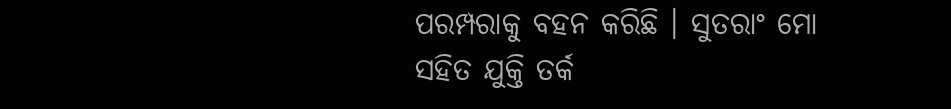ପରମ୍ପରାକୁ ବହନ କରିଛି । ସୁତରାଂ ମୋ ସହିତ ଯୁକ୍ତି ତର୍କ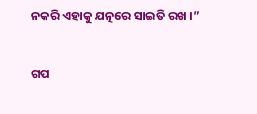ନକରି ଏହାକୁ ଯତ୍ନରେ ସାଇତି ରଖ ।”


ଗପ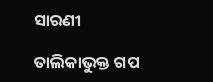ସାରଣୀ

ତାଲିକାଭୁକ୍ତ ଗପ